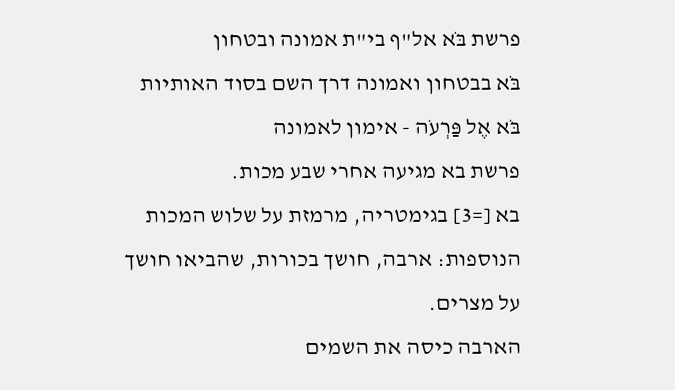פרשת בֹּא אל"ף בי"ת אמונה ובטחון
בֹּא בבטחון ואמונה דרך השם בסוד האותיות
בֹּא אֶל פַּרְעֹה - אימון לאמונה
פרשת בא מגיעה אחרי שבע מכות.
בא [=3] בגימטריה, מרמזת על שלוש המכות הנוספות: ארבה, חושך בכורות, שהביאו חושך על מצרים.
הארבה כיסה את השמים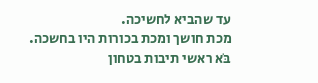עד שהביא לחשיכה.
מכת חושך ומכת בכורות היו בחשכה.
בֹּא ראשי תיבות בטחון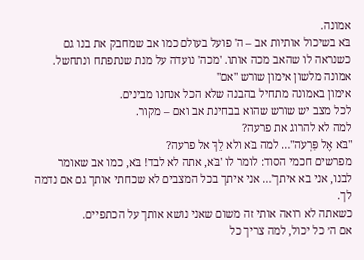אמונה.
בֹּא בשיכול אותיות אב – ה' פועל בעולם כמו אב שמחבק את בנו גם כשנראה לו שהאב מכה אותו. 'מכה' נועדה על מנת שנתפתח ונתחשל.
אמונה מלשון אימון שורש "אם"
אימון באמונה מתחיל בהבנה שלא הכל אנחנו מבינים.
לכל מצב יש שורש שהוא בבחינת אב ואם – מקור.
למה לא להרוג את פרעה?
"בֹּא אֶל פַּרְעֹה"… למה בֹּא ולא לֵךְ אל פרעה?
מפרשים חכמי הסוד: לומר לו 'בֹּא, אתה לא לבד! בֹּא, כמו אב שאומר לבנו, אני בא איתך'… אני איתך בכל המצבים לא שכחתי אותך גם אם נדמה לך.
כשאתה לא רואה אותי זה משום שאני נושא אותך על הכתפיים.
אם ה׳ כל יכול, למה צריך כל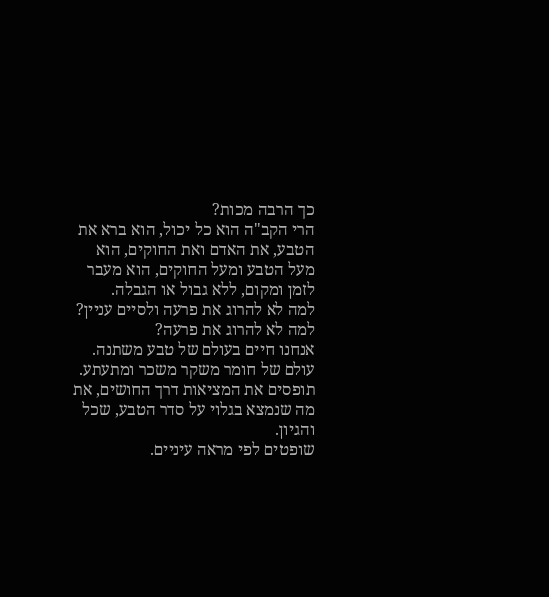כך הרבה מכות?
הרי הקב"ה הוא כל יכול, הוא ברא את הטבע, את האדם ואת החוקים, הוא מעל הטבע ומעל החוקים, הוא מעבר לזמן ומקום, ללא גבול או הגבלה.
למה לא להרוג את פרעה ולסיים עניין?
למה לא להרוג את פרעה?
אנחנו חיים בעולם של טבע משתנה. עולם של חומר משקר משכר ומתעתע.
תופסים את המציאות דרך החושים, את מה שנמצא בגלוי על סדר הטבע, שכל והגיון.
שופטים לפי מראה עיניים.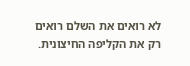לא רואים את השלם רואים רק את הקליפה החיצונית.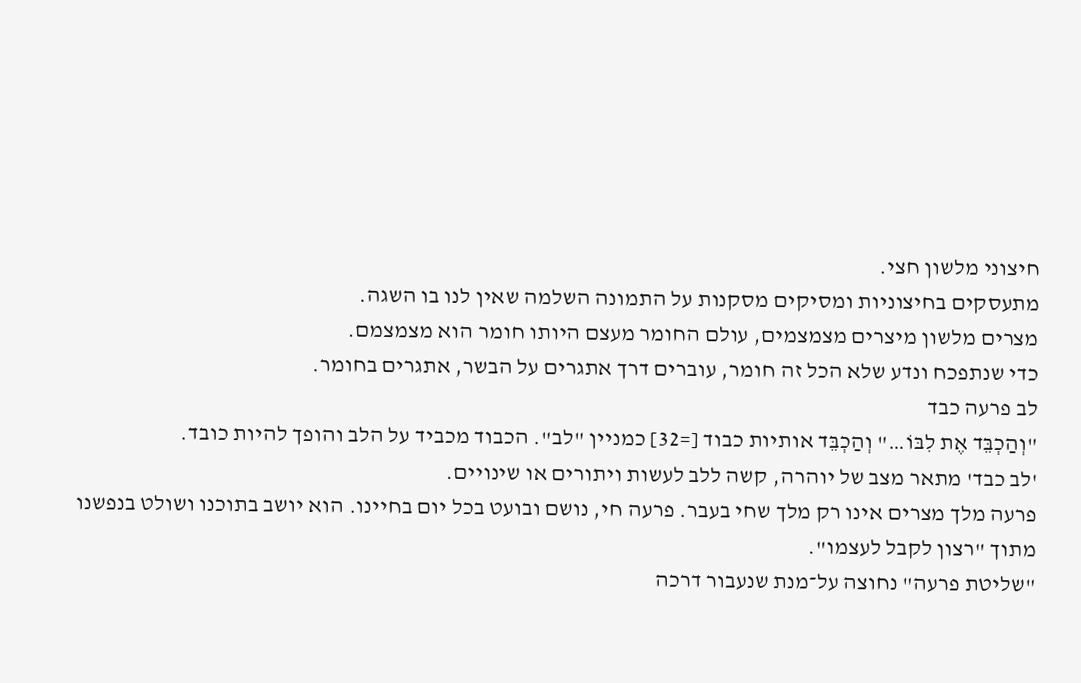חיצוני מלשון חצי.
מתעסקים בחיצוניות ומסיקים מסקנות על התמונה השלמה שאין לנו בו השגה.
מצרים מלשון מיצרים מצמצמים, עולם החומר מעצם היותו חומר הוא מצמצמם.
כדי שנתפכח ונדע שלא הכל זה חומר, עוברים דרך אתגרים על הבשר, אתגרים בחומר.
לב פרעה כבד
"וְהַכְבֵּד אֶת לִבּוֹ…" וְהַכְבֵּד אותיות כבוד [=32] כמניין "לב". הכבוד מכביד על הלב והופך להיות כובד.
'לב כבד' מתאר מצב של יוהרה, קשה ללב לעשות ויתורים או שינויים.
פרעה מלך מצרים אינו רק מלך שחי בעבר. פרעה חי, נושם ובועט בכל יום בחיינו. הוא יושב בתוכנו ושולט בנפשנו מתוך "רצון לקבל לעצמו".
"שליטת פרעה" נחוצה על־מנת שנעבור דרכה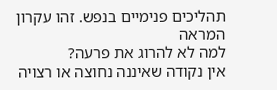תהליכים פנימיים בנפש. זהו עקרון המראה
למה לא להרוג את פרעה?
אין נקודה שאיננה נחוצה או רצויה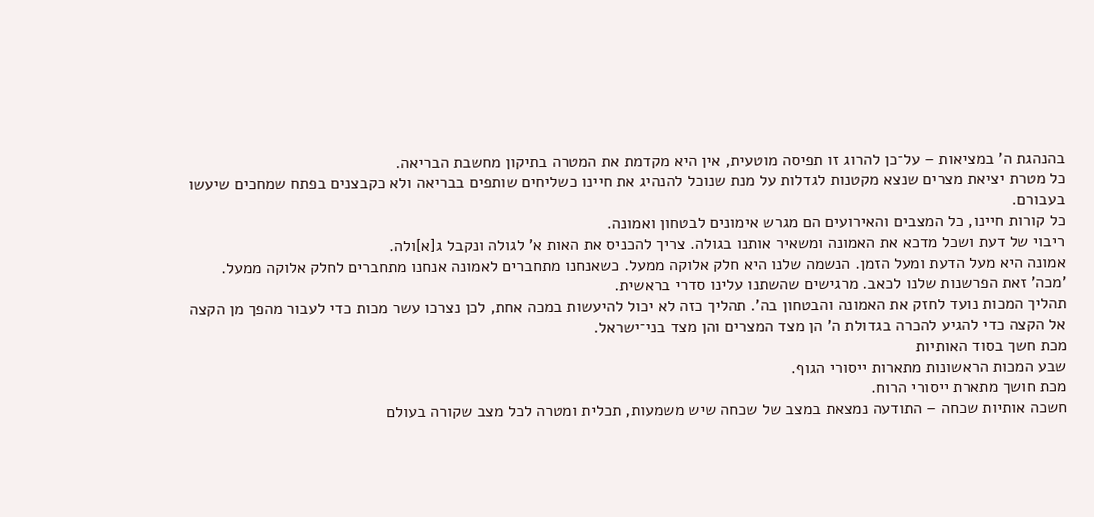בהנהגת ה' במציאות – על־כן להרוג זו תפיסה מוטעית, אין היא מקדמת את המטרה בתיקון מחשבת הבריאה.
כל מטרת יציאת מצרים שנצא מקטנות לגדלות על מנת שנוכל להנהיג את חיינו כשליחים שותפים בבריאה ולא כקבצנים בפתח שמחכים שיעשו בעבורם.
כל קורות חיינו, כל המצבים והאירועים הם מגרש אימונים לבטחון ואמונה.
ריבוי של דעת ושכל מדכא את האמונה ומשאיר אותנו בגולה. צריך להכניס את האות א' לגולה ונקבל ג[א]ולה.
אמונה היא מעל הדעת ומעל הזמן. הנשמה שלנו היא חלק אלוקה ממעל. כשאנחנו מתחברים לאמונה אנחנו מתחברים לחלק אלוקה ממעל.
'מכה' זאת הפרשנות שלנו לכאב. מרגישים שהשתנו עלינו סדרי בראשית.
תהליך המכות נועד לחזק את האמונה והבטחון בה'. תהליך כזה לא יכול להיעשות במכה אחת, לכן נצרכו עשר מכות כדי לעבור מהפך מן הקצה אל הקצה כדי להגיע להכרה בגדולת ה' הן מצד המצרים והן מצד בני־ישראל.
מכת חשך בסוד האותיות
שבע המכות הראשונות מתארות ייסורי הגוף.
מכת חושך מתארת ייסורי הרוח.
חשכה אותיות שכחה – התודעה נמצאת במצב של שכחה שיש משמעות, תכלית ומטרה לכל מצב שקורה בעולם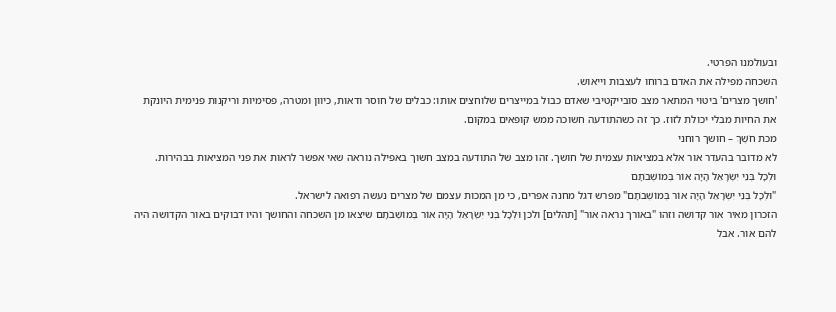ובעולמנו הפרטי.
השכחה מפילה את האדם ברוחו לעצבות וייאוש.
'חושך מצרים' ביטוי המתאר מצב סובייקטיבי שאדם כבול במייצרים שלוחצים אותו: כבלים של חוסר ודאות, כיוון ומטרה, פסימיות וריקנות פנימית היונקת את החיות מבלי יכולת לזוז. כך זה כשהתודעה חשוכה ממש קופאים במקום.
מכת חֹשֶׁךְ – חושך רוחני
לא מדובר בהעדר אור אלא במציאות עצמית של חושך. זהו מצב של התודעה במצב חשוך באפילה נוראה שאי אפשר לראות את פני המציאות בבהירות.
וּלְכָל בְּנֵי יִשְׂרָאֵל הָיָה אוֹר בְּמוֹשְׁבֹתָם
"וּלְכָל בְּנֵי יִשְׂרָאֵל הָיָה אוֹר בְּמוֹשְׁבֹתָם" מפרש דגל מחנה אפרים, כי מן המכות עצמם של מצרים נעשה רפואה לישראל.
הזכרון מאיר אור קדושה וזהו "באורך נראה אור" [תהלים] ולכן וּלְכָל בְּנֵי יִשְׂרָאֵל הָיָה אוֹר בְּמוֹשְׁבֹתָם שיצאו מן השכחה והחושך והיו דבוקים באור הקדושה היה להם אור. אבל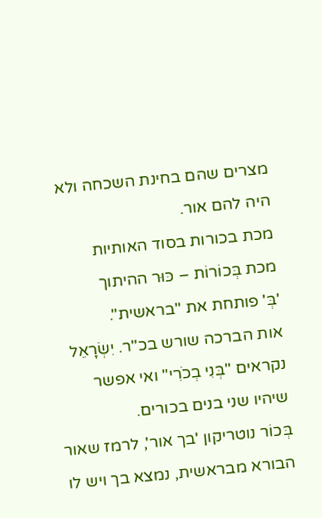מצרים שהם בחינת השכחה ולא היה להם אור.
מכת בכורות בסוד האותיות
מכת בְּכוֹרוֹת – כּוּר ההיתוך
'בְּ' פותחת את "בראשית".
אות הברכה שורש בכ"ר. יִשְׂרָאֵל נקראים "בְּנִי בְכֹרִי" ואי אפשר שיהיו שני בנים בכורים.
בְּכוֹר נוטריקון 'בך אור', לרמז שאור הבורא מבראשית, נמצא בך ויש לו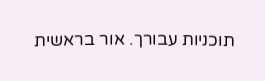תוכניות עבורך. אור בראשית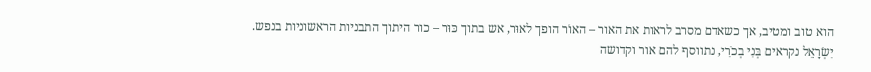הוא טוב ומטיב, אך כשאדם מסרב לראות את האור – האוֹר הופך לאוּר, אש בתוך כּוּר – כור היתוך התבניות הראשוניות בנפש.
יִשְׂרָאֵל נקראים בְּנִי בְכֹרִי, נתווסף להם אור וקדושה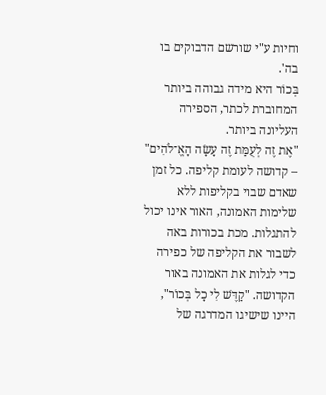וחיות ע"י שורשם הדבוקים בו בה'.
בְּכוֹר היא מידה גבוהה ביותר המחוברת לכתר, הספירה העליונה ביותר.
"אֶת זֶה לְעֻמַּת זֶה עָשָׂה הָאֱ־לֹהִים" – קדושה לעומת קליפה. כל זמן שאדם שבוי בקליפות ללא שלימות האמונה, האור אינו יכול להתגלות. מכת בכורות באה לשבור את הקליפה של כפירה כדי לגלות את האמונה באור הקדושה. "קַדֶּשׁ לִי כָל בְּכוֹר", היינו שישיגו המדרגה של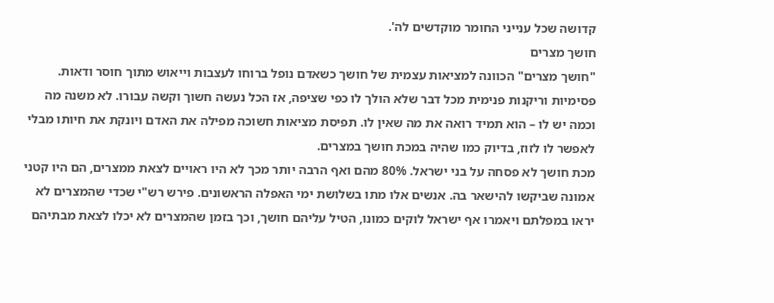קדושה שכל ענייני החומר מוקדשים לה'.
חושך מצרים
"חושך מצרים" הכוונה למציאות עצמית של חושך כשאדם נופל ברוחו לעצבות וייאוש מתוך חוסר ודאות. פסימיות וריקנות פנימית מכל דבר שלא הולך לו כפי שציפה, אז הכל נעשה חשוך וקשה עבורו. לא משנה מה וכמה יש לו – הוא תמיד רואה את מה שאין לו. תפיסת מציאות חשוכה מפילה את האדם ויונקת את חיותו מבלי לאפשר לו לזוז, בדיוק כמו שהיה במכת חושך במצרים.
מכת חושך לא פסחה על בני ישראל. 80% מהם ואף הרבה יותר מכך לא היו ראויים לצאת ממצרים, הם היו קטני אמונה שביקשו להישאר בה. אנשים אלו מתו בשלושת ימי האפלה הראשונים. פירש רש"י שכדי שהמצרים לא יראו במפלתם ויאמרו אף ישראל לוקים כמונו, הטיל עליהם חושך, וכך בזמן שהמצרים לא יכלו לצאת מבתיהם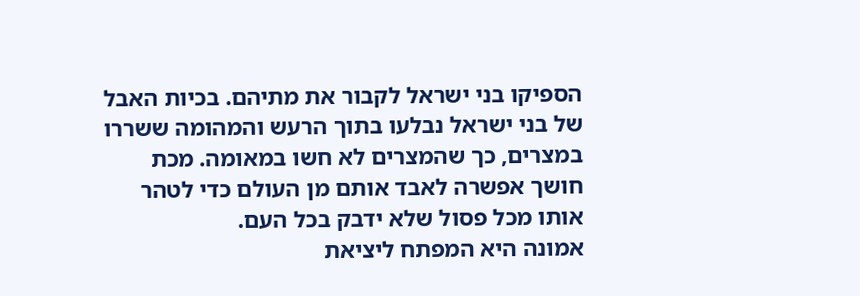הספיקו בני ישראל לקבור את מתיהם. בכיות האבל של בני ישראל נבלעו בתוך הרעש והמהומה ששררו במצרים, כך שהמצרים לא חשו במאומה. מכת חושך אפשרה לאבד אותם מן העולם כדי לטהר אותו מכל פסול שלא ידבק בכל העם.
אמונה היא המפתח ליציאת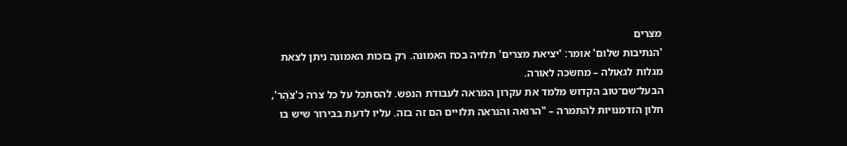מצרים
'הנתיבות שלום' אומר: 'יציאת מצרים' תלויה בכח האמונה. רק בזכות האמונה ניתן לצאת מגלות לגאולה – מחשכה לאורה.
הבעל־שם־טוב הקדוש מלמד את עקרון המראה לעבודת הנפש. להסתכל על כל צרה כ'צֹהַר', חלון הזדמנויות להתמרה – "הרואה והנראה תלויים הם זה בזה. עליו לדעת בבירור שיש בו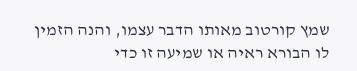שמץ קורטוב מאותו הדבר עצמו, והנה הזמין לו הבורא ראיה או שמיעה זו כדי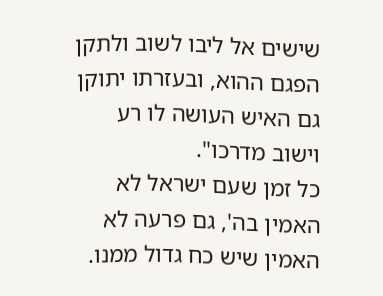שישים אל ליבו לשוב ולתקן הפגם ההוא, ובעזרתו יתוקן גם האיש העושה לו רע וישוב מדרכו".
כל זמן שעם ישראל לא האמין בה', גם פרעה לא האמין שיש כח גדול ממנו.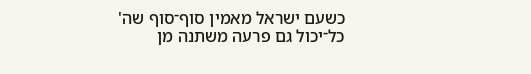כשעם ישראל מאמין סוף־סוף שה' כל־יכול גם פרעה משתנה מן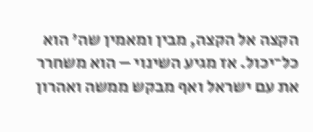הקצה אל הקצה, מבין ומאמין שה' הוא כל־יכול. אז מגיע השינוי – הוא משחרר את עם ישראל ואף מבקש ממשה ואהרון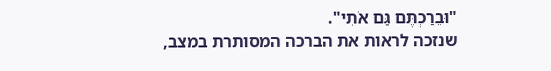"וּבֵרַכְתֶּם גַּם אֹתִי".
שנזכה לראות את הברכה המסותרת במצב,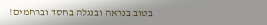בטוב בנראה ובנגלה בחסד וברחמים!